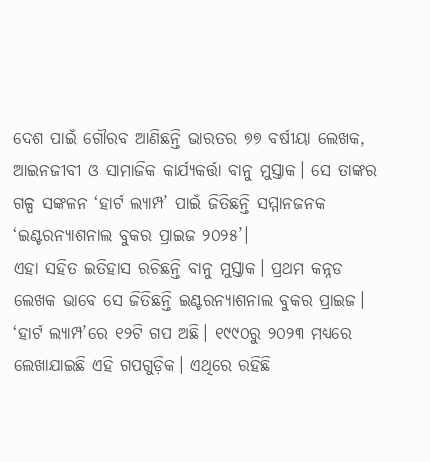ଦେଶ ପାଇଁ ଗୌରବ ଆଣିଛନ୍ତି ଭାରତର ୭୭ ବର୍ଷୀୟା ଲେଖକ, ଆଇନଜୀବୀ ଓ ସାମାଜିକ କାର୍ଯ୍ୟକର୍ତ୍ତା ବାନୁ ମୁସ୍ତାକ। ସେ ତାଙ୍କର ଗଳ୍ପ ସଙ୍କଳନ ‘ହାର୍ଟ ଲ୍ୟାମ୍ପ’ ପାଇଁ ଜିତିଛନ୍ତି ସମ୍ମାନଜନକ ‘ଇଣ୍ଟରନ୍ୟାଶନାଲ ବୁକର ପ୍ରାଇଜ ୨୦୨୫’।
ଏହା ସହିତ ଇତିହାସ ରଚିଛନ୍ତି ବାନୁ ମୁସ୍ତାକ। ପ୍ରଥମ କନ୍ନଡ ଲେଖକ ଭାବେ ସେ ଜିତିଛନ୍ତି ଇଣ୍ଟରନ୍ୟାଶନାଲ ବୁକର ପ୍ରାଇଜ। ‘ହାର୍ଟ ଲ୍ୟାମ୍ପ’ରେ ୧୨ଟି ଗପ ଅଛି। ୧୯୯୦ରୁ ୨୦୨୩ ମଧ୍ୟରେ ଲେଖାଯାଇଛି ଏହି ଗପଗୁଡ଼ିକ। ଏଥିରେ ରହିଛି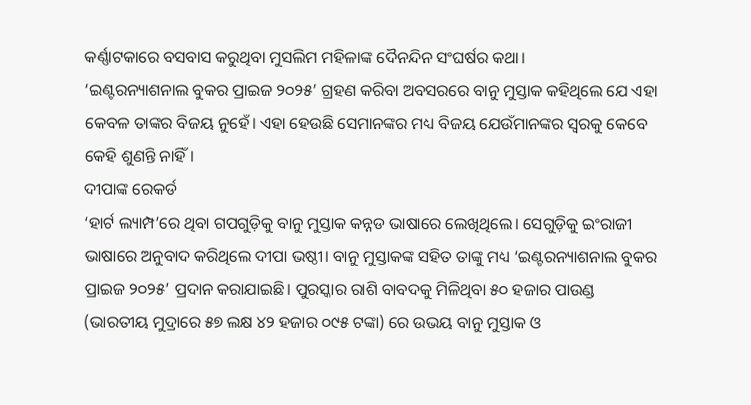କର୍ଣ୍ଣାଟକାରେ ବସବାସ କରୁଥିବା ମୁସଲିମ ମହିଳାଙ୍କ ଦୈନନ୍ଦିନ ସଂଘର୍ଷର କଥା।
‘ଇଣ୍ଟରନ୍ୟାଶନାଲ ବୁକର ପ୍ରାଇଜ ୨୦୨୫’ ଗ୍ରହଣ କରିବା ଅବସରରେ ବାନୁ ମୁସ୍ତାକ କହିଥିଲେ ଯେ ଏହା କେବଳ ତାଙ୍କର ବିଜୟ ନୁହେଁ। ଏହା ହେଉଛି ସେମାନଙ୍କର ମଧ୍ୟ ବିଜୟ ଯେଉଁମାନଙ୍କର ସ୍ୱରକୁ କେବେ କେହି ଶୁଣନ୍ତି ନାହିଁ।
ଦୀପାଙ୍କ ରେକର୍ଡ
‘ହାର୍ଟ ଲ୍ୟାମ୍ପ’ରେ ଥିବା ଗପଗୁଡ଼ିକୁ ବାନୁ ମୁସ୍ତାକ କନ୍ନଡ ଭାଷାରେ ଲେଖିଥିଲେ। ସେଗୁଡ଼ିକୁ ଇଂରାଜୀ ଭାଷାରେ ଅନୁବାଦ କରିଥିଲେ ଦୀପା ଭଷ୍ଠୀ। ବାନୁ ମୁସ୍ତାକଙ୍କ ସହିତ ତାଙ୍କୁ ମଧ୍ୟ ‘ଇଣ୍ଟରନ୍ୟାଶନାଲ ବୁକର ପ୍ରାଇଜ ୨୦୨୫’ ପ୍ରଦାନ କରାଯାଇଛି। ପୁରସ୍କାର ରାଶି ବାବଦକୁ ମିଳିଥିବା ୫୦ ହଜାର ପାଉଣ୍ଡ (ଭାରତୀୟ ମୁଦ୍ରାରେ ୫୭ ଲକ୍ଷ ୪୨ ହଜାର ୦୯୫ ଟଙ୍କା) ରେ ଉଭୟ ବାନୁ ମୁସ୍ତାକ ଓ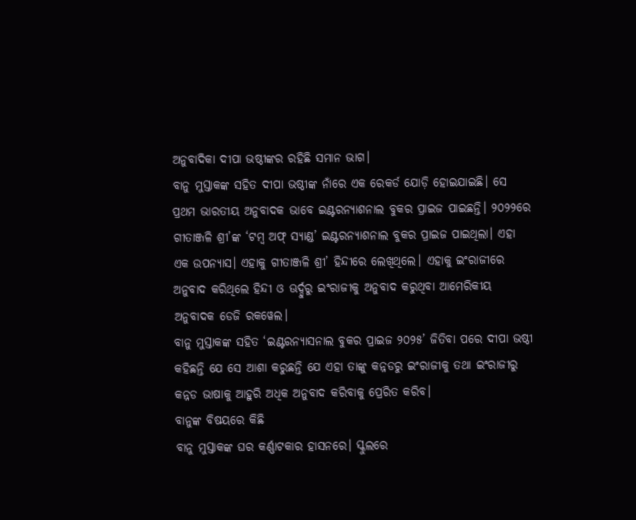ଅନୁବାଦିକା ଦୀପା ଭଷ୍ଠୀଙ୍କର ରହିଛି ସମାନ ଭାଗ।
ବାନୁ ମୁସ୍ତାକଙ୍କ ସହିତ ଦୀପା ଭଷ୍ଠୀଙ୍କ ନାଁରେ ଏକ ରେକର୍ଡ ଯୋଡ଼ି ହୋଇଯାଇଛି। ସେ ପ୍ରଥମ ଭାରତୀୟ ଅନୁବାଦକ ଭାବେ ଇଣ୍ଟରନ୍ୟାଶନାଲ ବୁକର ପ୍ରାଇଜ ପାଇଛନ୍ତି। ୨୦୨୨ରେ ଗୀତାଞ୍ଜଳି ଶ୍ରୀ’ଙ୍କ ‘ଟମ୍ବ ଅଫ୍ ସ୍ୟାଣ୍ଡ’ ଇଣ୍ଟରନ୍ୟାଶନାଲ ବୁକର ପ୍ରାଇଜ ପାଇଥିଲା। ଏହା ଏକ ଉପନ୍ୟାସ। ଏହାକୁ ଗୀତାଞ୍ଜଳି ଶ୍ରୀ’ ହିନ୍ଦୀରେ ଲେଖିଥିଲେ। ଏହାକୁ ଇଂରାଜୀରେ ଅନୁବାଦ କରିଥିଲେ ହିନ୍ଦୀ ଓ ଊର୍ଦ୍ଦୁରୁ ଇଂରାଜୀକୁ ଅନୁବାଦ କରୁଥିବା ଆମେରିକୀୟ ଅନୁବାଦକ ଡେଜି ରକୱେଲ।
ବାନୁ ମୁସ୍ତାକଙ୍କ ସହିତ ‘ଇଣ୍ଟରନ୍ୟାସନାଲ ବୁକର ପ୍ରାଇଜ ୨୦୨୫’ ଜିତିବା ପରେ ଦୀପା ଭଷ୍ଠୀ କହିଛନ୍ତି ଯେ ସେ ଆଶା କରୁଛନ୍ତି ଯେ ଏହା ତାଙ୍କୁ କନ୍ନଡରୁ ଇଂରାଜୀକୁ ତଥା ଇଂରାଜୀରୁ କନ୍ନଡ ଭାଷାକୁ ଆହୁରି ଅଧିକ ଅନୁବାଦ କରିବାକୁ ପ୍ରେରିତ କରିବ।
ବାନୁଙ୍କ ବିଷୟରେ କିଛି
ବାନୁ ମୁସ୍ତାକଙ୍କ ଘର କର୍ଣ୍ଣାଟକାର ହାସନରେ। ସ୍କୁଲରେ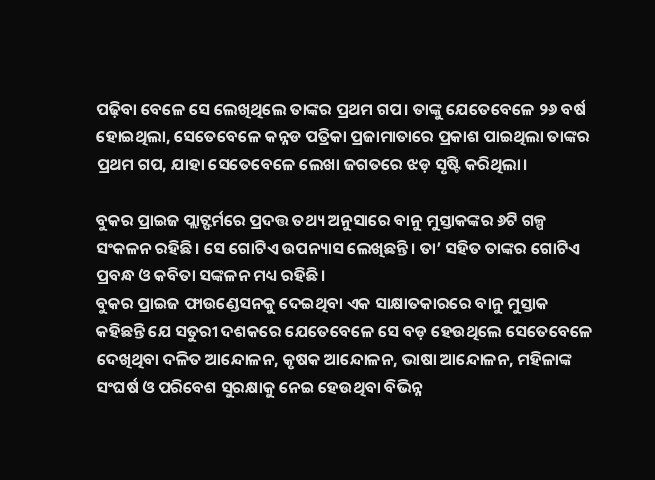ପଢ଼ିବା ବେଳେ ସେ ଲେଖିଥିଲେ ତାଙ୍କର ପ୍ରଥମ ଗପ। ତାଙ୍କୁ ଯେତେବେଳେ ୨୬ ବର୍ଷ ହୋଇଥିଲା, ସେତେବେଳେ କନ୍ନଡ ପତ୍ରିକା ପ୍ରଜାମାତାରେ ପ୍ରକାଶ ପାଇଥିଲା ତାଙ୍କର ପ୍ରଥମ ଗପ, ଯାହା ସେତେବେଳେ ଲେଖା ଜଗତରେ ଝଡ଼ ସୃଷ୍ଟି କରିଥିଲା।

ବୁକର ପ୍ରାଇଜ ପ୍ଲାଟ୍ଫର୍ମରେ ପ୍ରଦତ୍ତ ତଥ୍ୟ ଅନୁସାରେ ବାନୁ ମୁସ୍ତାକଙ୍କର ୬ଟି ଗଳ୍ପ ସଂକଳନ ରହିଛି। ସେ ଗୋଟିଏ ଉପନ୍ୟାସ ଲେଖିଛନ୍ତି। ତା’ ସହିତ ତାଙ୍କର ଗୋଟିଏ ପ୍ରବନ୍ଧ ଓ କବିତା ସଙ୍କଳନ ମଧ୍ୟ ରହିଛି।
ବୁକର ପ୍ରାଇଜ ଫାଉଣ୍ଡେସନକୁ ଦେଇଥିବା ଏକ ସାକ୍ଷାତକାରରେ ବାନୁ ମୁସ୍ତାକ କହିଛନ୍ତି ଯେ ସତୁରୀ ଦଶକରେ ଯେତେବେଳେ ସେ ବଡ଼ ହେଉଥିଲେ ସେତେବେଳେ ଦେଖିଥିବା ଦଳିତ ଆନ୍ଦୋଳନ, କୃଷକ ଆନ୍ଦୋଳନ, ଭାଷା ଆନ୍ଦୋଳନ, ମହିଳାଙ୍କ ସଂଘର୍ଷ ଓ ପରିବେଶ ସୁରକ୍ଷାକୁ ନେଇ ହେଉଥିବା ବିଭିନ୍ନ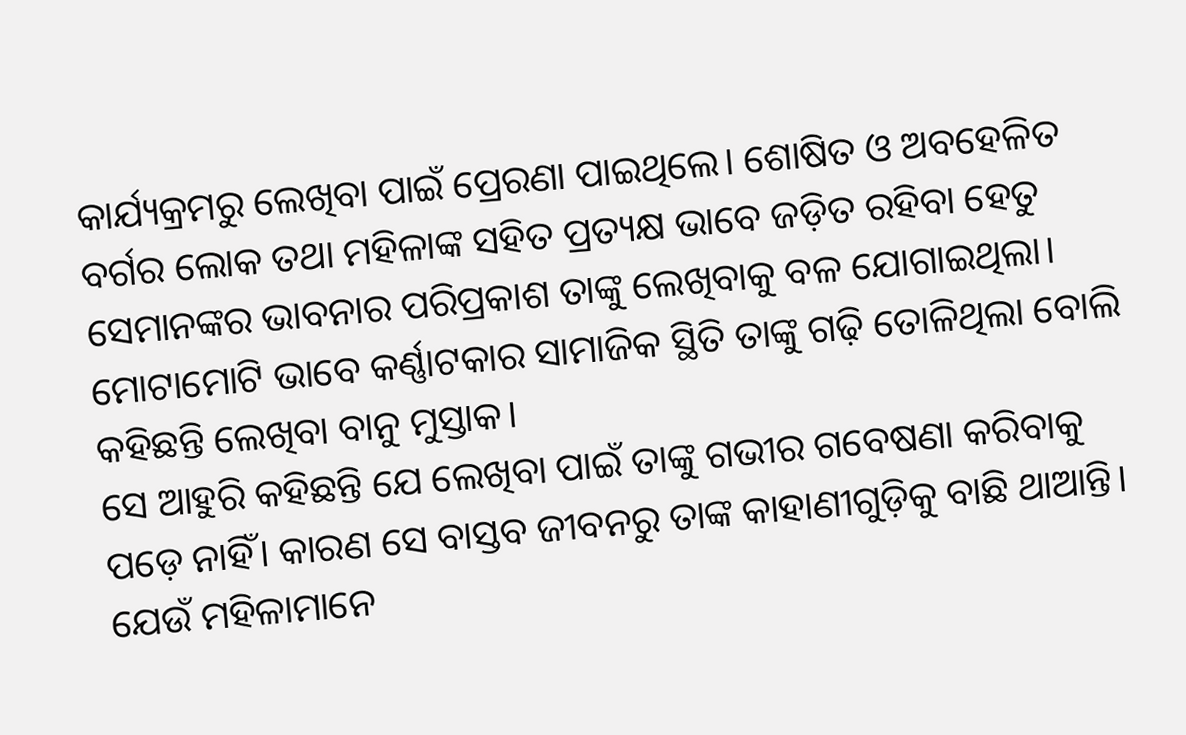କାର୍ଯ୍ୟକ୍ରମରୁ ଲେଖିବା ପାଇଁ ପ୍ରେରଣା ପାଇଥିଲେ। ଶୋଷିତ ଓ ଅବହେଳିତ ବର୍ଗର ଲୋକ ତଥା ମହିଳାଙ୍କ ସହିତ ପ୍ରତ୍ୟକ୍ଷ ଭାବେ ଜଡ଼ିତ ରହିବା ହେତୁ ସେମାନଙ୍କର ଭାବନାର ପରିପ୍ରକାଶ ତାଙ୍କୁ ଲେଖିବାକୁ ବଳ ଯୋଗାଇଥିଲା। ମୋଟାମୋଟି ଭାବେ କର୍ଣ୍ଣାଟକାର ସାମାଜିକ ସ୍ଥିତି ତାଙ୍କୁ ଗଢ଼ି ତୋଳିଥିଲା ବୋଲି କହିଛନ୍ତି ଲେଖିବା ବାନୁ ମୁସ୍ତାକ।
ସେ ଆହୁରି କହିଛନ୍ତି ଯେ ଲେଖିବା ପାଇଁ ତାଙ୍କୁ ଗଭୀର ଗବେଷଣା କରିବାକୁ ପଡ଼େ ନାହିଁ। କାରଣ ସେ ବାସ୍ତବ ଜୀବନରୁ ତାଙ୍କ କାହାଣୀଗୁଡ଼ିକୁ ବାଛି ଥାଆନ୍ତି। ଯେଉଁ ମହିଳାମାନେ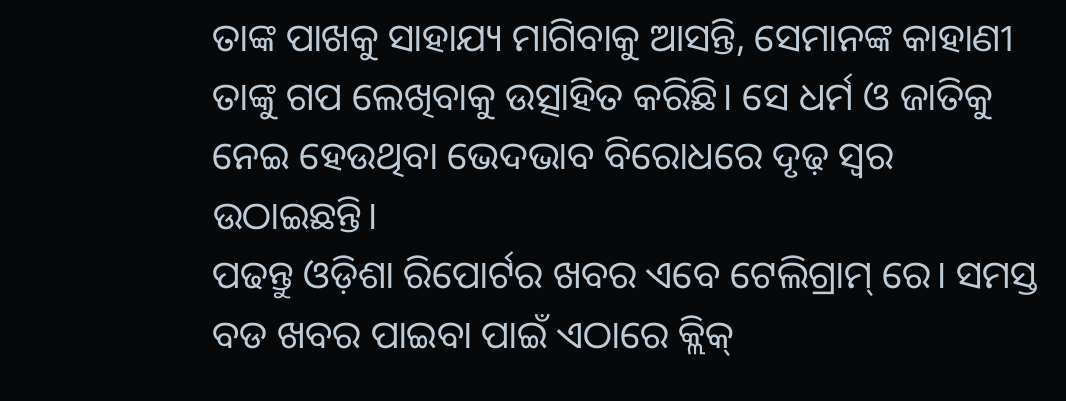ତାଙ୍କ ପାଖକୁ ସାହାଯ୍ୟ ମାଗିବାକୁ ଆସନ୍ତି, ସେମାନଙ୍କ କାହାଣୀ ତାଙ୍କୁ ଗପ ଲେଖିବାକୁ ଉତ୍ସାହିତ କରିଛି। ସେ ଧର୍ମ ଓ ଜାତିକୁ ନେଇ ହେଉଥିବା ଭେଦଭାବ ବିରୋଧରେ ଦୃଢ଼ ସ୍ୱର ଉଠାଇଛନ୍ତି।
ପଢନ୍ତୁ ଓଡ଼ିଶା ରିପୋର୍ଟର ଖବର ଏବେ ଟେଲିଗ୍ରାମ୍ ରେ। ସମସ୍ତ ବଡ ଖବର ପାଇବା ପାଇଁ ଏଠାରେ କ୍ଲିକ୍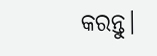କରନ୍ତୁ।